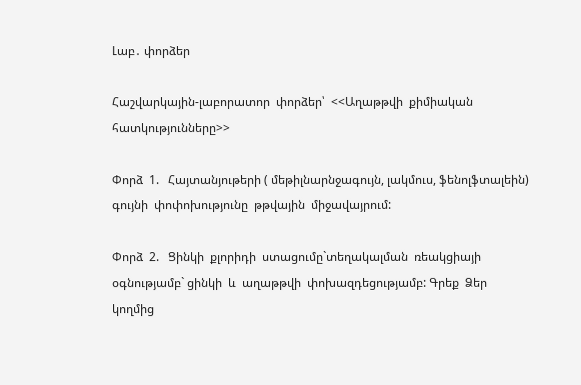Լաբ․ փորձեր

Հաշվարկային-լաբորատոր  փորձեր՝  <<Աղաթթվի  քիմիական  հատկությունները>>

Փորձ  1.   Հայտանյութերի ( մեթիլնարնջագույն, լակմուս, ֆենոլֆտալեին)  գույնի  փոփոխությունը  թթվային  միջավայրում:

Փորձ  2.   Ցինկի  քլորիդի  ստացումը`տեղակալման  ռեակցիայի   օգնությամբ` ցինկի  և  աղաթթվի  փոխազդեցությամբ: Գրեք  Ձեր  կողմից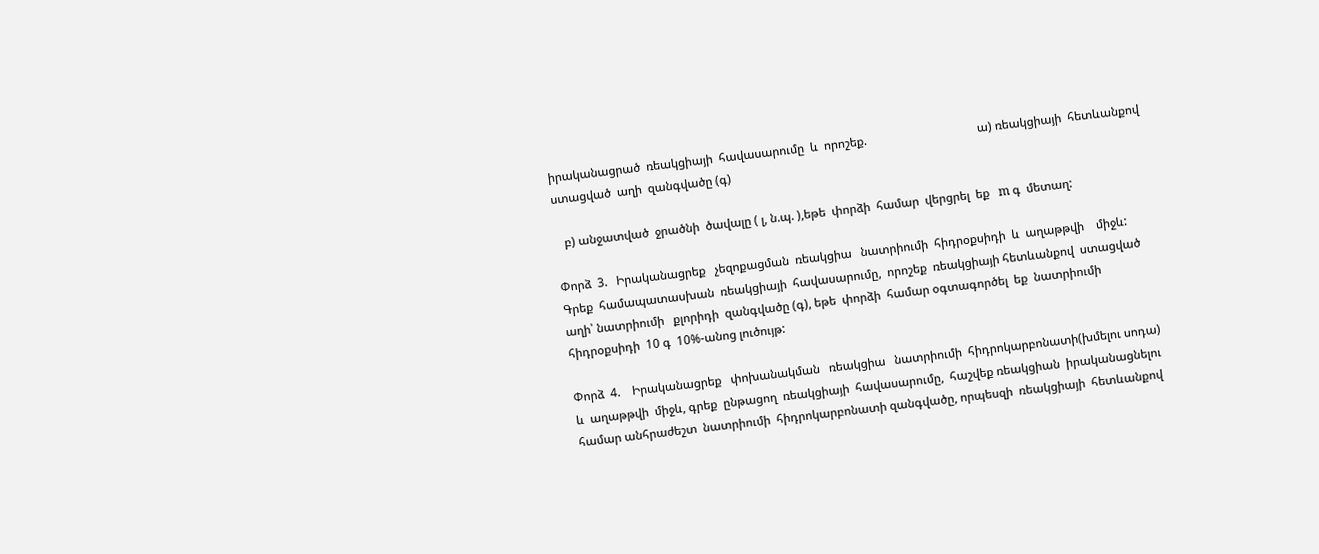իրականացրած  ռեակցիայի  հավասարումը  և  որոշեք.                                     ա) ռեակցիայի  հետևանքով  ստացված  աղի  զանգվածը (գ)

   բ) անջատված  ջրածնի  ծավալը ( լ, ն.պ. ),եթե  փորձի  համար  վերցրել  եք   m գ  մետաղ:

Փորձ  3.   Իրականացրեք   չեզոքացման  ռեակցիա   նատրիումի  հիդրօքսիդի  և  աղաթթվի    միջև: Գրեք  համապատասխան  ռեակցիայի  հավասարումը,  որոշեք  ռեակցիայի հետևանքով  ստացված  աղի՝ նատրիումի   քլորիդի  զանգվածը (գ), եթե  փորձի  համար օգտագործել  եք  նատրիումի  հիդրօքսիդի  10 գ  10%-անոց լուծույթ:

Փորձ  4.    Իրականացրեք   փոխանակման   ռեակցիա   նատրիումի  հիդրոկարբոնատի(խմելու սոդա)  և  աղաթթվի  միջև, գրեք  ընթացող  ռեակցիայի  հավասարումը,  հաշվեք ռեակցիան  իրականացնելու  համար անհրաժեշտ  նատրիումի  հիդրոկարբոնատի զանգվածը, որպեսզի  ռեակցիայի  հետևանքով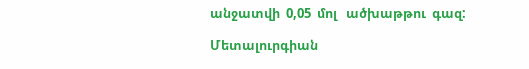անջատվի  0,05  մոլ   ածխաթթու  գազ:

Մետալուրգիան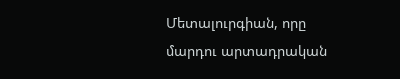Մետալուրգիան, որը մարդու արտադրական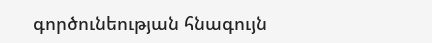գործունեության հնագույն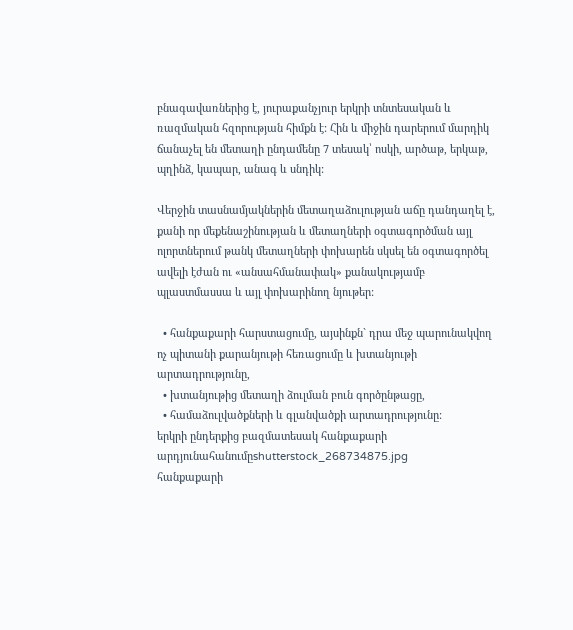բնագավառներից է, յուրաքանչյուր երկրի տնտեսական և ռազմական հզորության հիմքն է: Հին և միջին դարերում մարդիկ ճանաչել են մետաղի ընդամենը 7 տեսակ՝ ոսկի, արծաթ, երկաթ, պղինձ, կապար, անագ և սնդիկ:

Վերջին տասնամյակներին մետաղաձուլության աճը դանդաղել է, քանի որ մեքենաշինության և մետաղների օգտագործման այլ ոլորտներում թանկ մետաղների փոխարեն սկսել են օգտագործել ավելի էժան ու «անսահմանափակ» քանակությամբ պլաստմասսա և այլ փոխարինող նյութեր:

  • հանքաքարի հարստացումը, այսինքն` դրա մեջ պարունակվող ոչ պիտանի քարանյութի հեռացումը և խտանյութի արտադրությունը,
  • խտանյութից մետաղի ձուլման բուն գործընթացը,
  • համաձուլվածքների և գլանվածքի արտադրությունը:
երկրի ընդերքից բազմատեսակ հանքաքարի արդյունահանումըshutterstock_268734875.jpg
հանքաքարի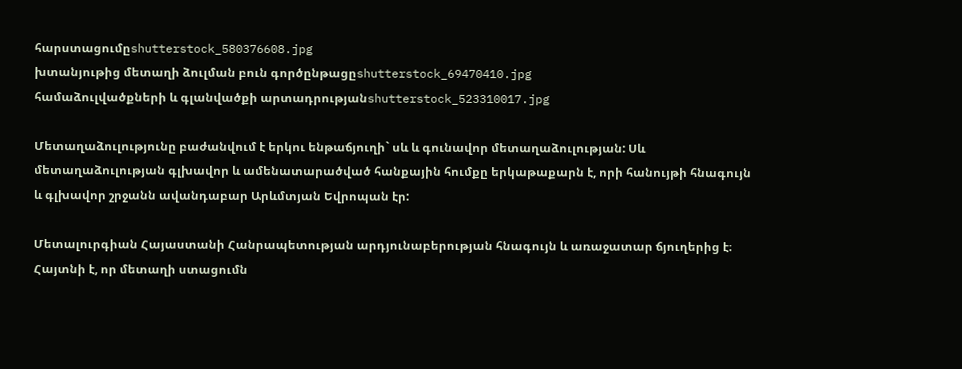հարստացումըshutterstock_580376608.jpg
խտանյութից մետաղի ձուլման բուն գործընթացըshutterstock_69470410.jpg
համաձուլվածքների և գլանվածքի արտադրությանshutterstock_523310017.jpg

Մետաղաձուլությունը բաժանվում է երկու ենթաճյուղի` սև և գունավոր մետաղաձուլության: Սև մետաղաձուլության գլխավոր և ամենատարածված հանքային հումքը երկաթաքարն է, որի հանույթի հնագույն և գլխավոր շրջանն ավանդաբար Արևմտյան Եվրոպան էր:

Մետալուրգիան Հայաստանի Հանրապետության արդյունաբերության հնագույն և առաջատար ճյուղերից է։ Հայտնի է, որ մետաղի ստացումն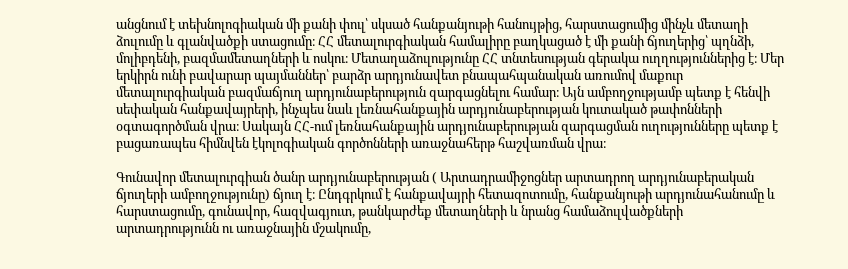անցնում է տեխնոլոգիական մի քանի փուլ՝ սկսած հանքանյութի հանույթից, հարստացումից մինչև մետաղի ձուլումը և գլանվածքի ստացումը։ ՀՀ մետալուրգիական համալիրը բաղկացած է մի քանի ճյուղերից՝ պղնձի, մոլիբդենի, բազմամետաղների և ոսկու։ Մետաղաձուլությունը ՀՀ տնտեսության գերակա ուղղություններից է։ Մեր երկիրն ունի բավարար պայմաններ՝ բարձր արդյունավետ բնապահպանական առումով մաքուր մետալուրգիական բազմաճյուղ արդյունաբերություն զարգացնելու համար։ Այն ամբողջությամբ պետք է հենվի սեփական հանքավայրերի, ինչպես նաև լեռնահանքային արդյունաբերության կուտակած թափոնների օգտագործման վրա։ Սակայն ՀՀ-ում լեռնահանքային արդյունաբերության զարգացման ուղությունները պետք է բացառապես հիմնվեն էկոլոգիական գործոնների առաջնահերթ հաշվառման վրա։

Գունավոր մետալուրգիան ծանր արդյունաբերության ( Արտադրամիջոցներ արտադրող արդյունաբերական ճյուղերի ամբողջությունը) ճյուղ է։ Ընդգրկում է հանքավայրի հետազոտումը, հանքանյութի արդյունահանումը և հարստացումը, գունավոր, հազվագյուտ, թանկարժեք մետաղների և նրանց համաձուլվածքների արտադրությունն ու առաջնային մշակումը,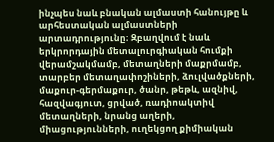ինչպես նաև բնական ալմաստի հանույթը և արհեստական ալմաստների արտադրությունը։ Զբաղվում է նաև երկրորդային մետալուրգիական հումքի վերամշակմամբ, մետաղների մաքրմամբ, տարբեր մետաղափոշիների, ձուլվածքների, մաքուր-գերմաքուր, ծանր, թեթև, ազնիվ, հազվագյուտ, ցրված, ռադիոակտիվ մետաղների, նրանց աղերի, միացությունների, ուղեկցող քիմիական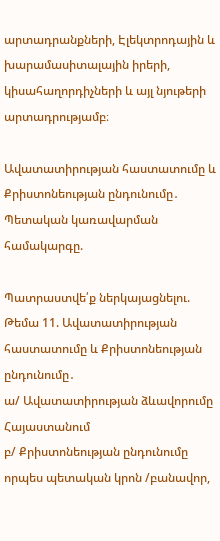արտադրանքների, Էլեկտրոդային և խարամասիտալային իրերի, կիսահաղորդիչների և այլ նյութերի արտադրությամբ։

Ավատատիրության հաստատումը և Քրիստոնեության ընդունումը․ Պետական կառավարման համակարգը.

Պատրաստվե՛ք ներկայացնելու.
Թեմա 11. Ավատատիրության հաստատումը և Քրիստոնեության ընդունումը․
ա/ Ավատատիրության ձևավորումը Հայաստանում
բ/ Քրիստոնեության ընդունումը որպես պետական կրոն /բանավոր,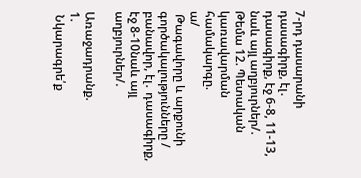7-րդ դասարանի դասագիրք, էլ․ դասագիրք, էջ 6-8, 11-13, նաև այլ աղբյուրներ/.
Թեմա 12. Պետական կառավարման համակարգը.
ա/
 Թագավորը և արքունի գործակալությունները / բանավոր, էլ․ դասագիրք, էջ 8-10նաև այլ աղբյուրներ/.

Առաջադրանք.
1.
 Նկարագրե՛ք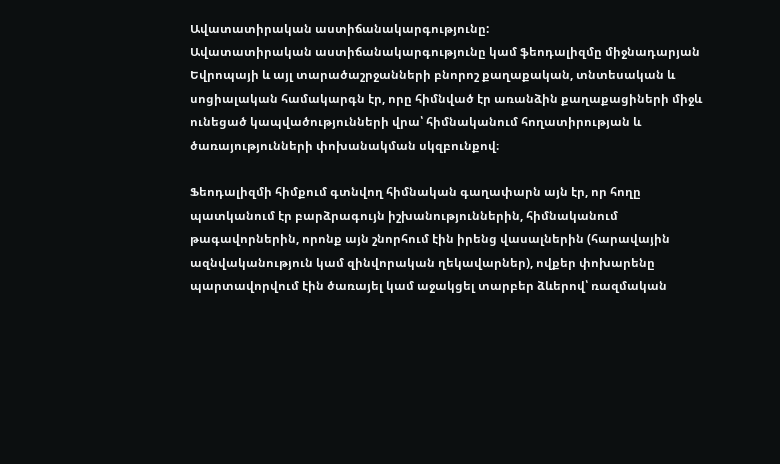Ավատատիրական աստիճանակարգությունը:
Ավատատիրական աստիճանակարգությունը կամ ֆեոդալիզմը միջնադարյան Եվրոպայի և այլ տարածաշրջանների բնորոշ քաղաքական, տնտեսական և սոցիալական համակարգն էր, որը հիմնված էր առանձին քաղաքացիների միջև ունեցած կապվածությունների վրա՝ հիմնականում հողատիրության և ծառայությունների փոխանակման սկզբունքով։

Ֆեոդալիզմի հիմքում գտնվող հիմնական գաղափարն այն էր, որ հողը պատկանում էր բարձրագույն իշխանություններին, հիմնականում թագավորներին, որոնք այն շնորհում էին իրենց վասալներին (հարավային ազնվականություն կամ զինվորական ղեկավարներ), ովքեր փոխարենը պարտավորվում էին ծառայել կամ աջակցել տարբեր ձևերով՝ ռազմական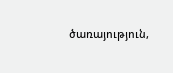ծառայություն,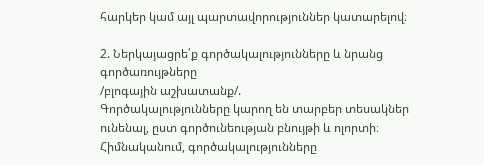հարկեր կամ այլ պարտավորություններ կատարելով։

2. Ներկայացրե՛ք գործակալությունները և նրանց գործառույթները
/բլոգային աշխատանք/.
Գործակալությունները կարող են տարբեր տեսակներ ունենալ, ըստ գործունեության բնույթի և ոլորտի։ Հիմնականում, գործակալությունները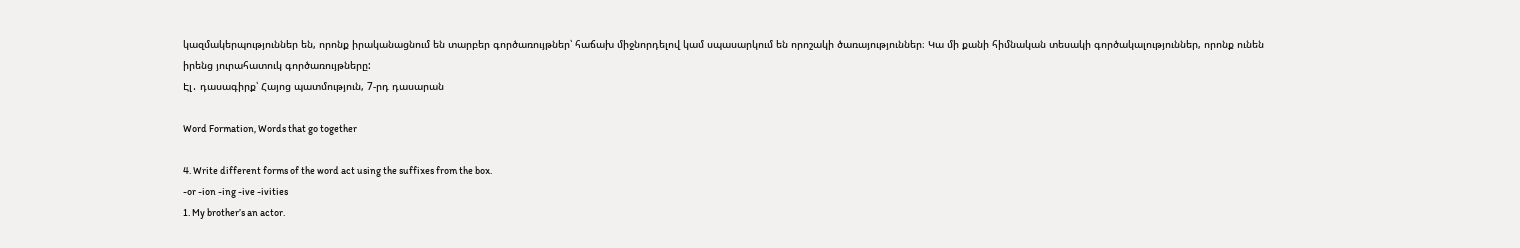կազմակերպություններ են, որոնք իրականացնում են տարբեր գործառույթներ՝ հաճախ միջնորդելով կամ սպասարկում են որոշակի ծառայություններ։ Կա մի քանի հիմնական տեսակի գործակալություններ, որոնք ունեն իրենց յուրահատուկ գործառույթները:
Էլ․ դասագիրք՝ Հայոց պատմություն, 7-րդ դասարան

Word Formation, Words that go together

4. Write different forms of the word act using the suffixes from the box.
-or -ion -ing -ive -ivities
1. My brother’s an actor.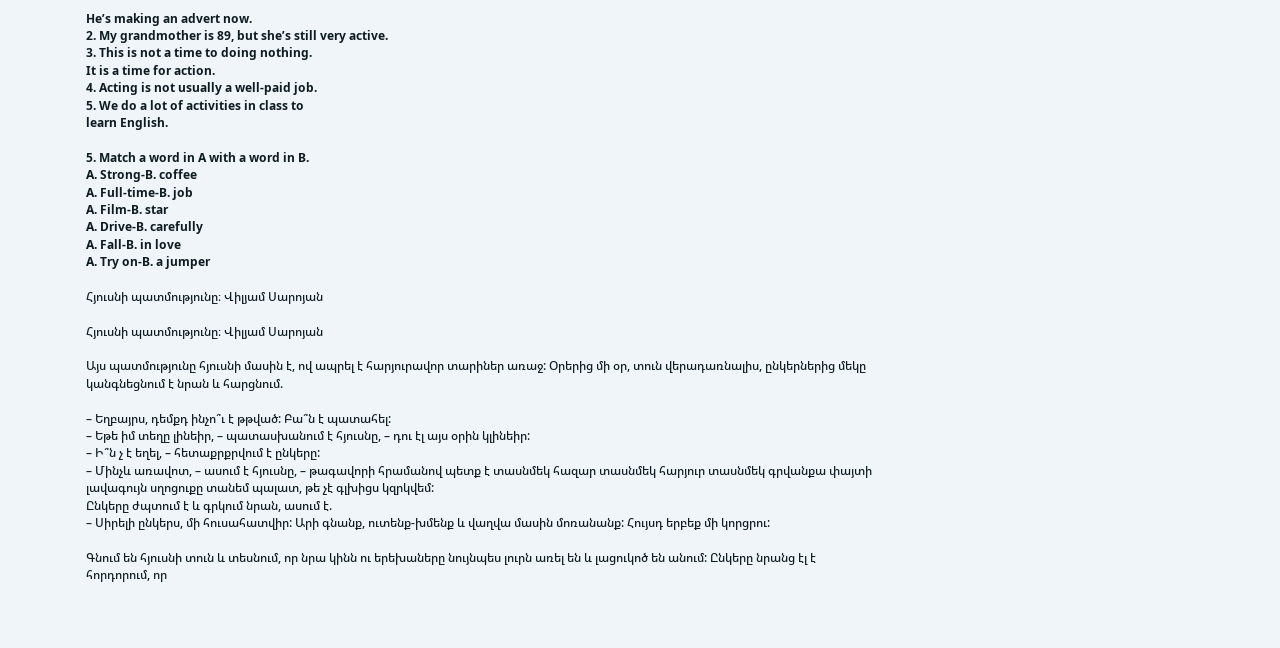He’s making an advert now.
2. My grandmother is 89, but she’s still very active.
3. This is not a time to doing nothing.
It is a time for action.
4. Acting is not usually a well-paid job.
5. We do a lot of activities in class to
learn English.

5. Match a word in A with a word in B.
A. Strong-B. coffee
A. Full-time-B. job
A. Film-B. star
A. Drive-B. carefully
A. Fall-B. in love
A. Try on-B. a jumper

Հյուսնի պատմությունը։ Վիլյամ Սարոյան

Հյուսնի պատմությունը։ Վիլյամ Սարոյան

Այս պատմությունը հյուսնի մասին է, ով ապրել է հարյուրավոր տարիներ առաջ: Օրերից մի օր, տուն վերադառնալիս, ընկերներից մեկը կանգնեցնում է նրան և հարցնում.

– Եղբայրս, դեմքդ ինչո՞ւ է թթված: Բա՞ն է պատահել:
– Եթե իմ տեղը լինեիր, – պատասխանում է հյուսնը, – դու էլ այս օրին կլինեիր:
– Ի՞ն չ է եղել, – հետաքրքրվում է ընկերը:
– Մինչև առավոտ, – ասում է հյուսնը, – թագավորի հրամանով պետք է տասնմեկ հազար տասնմեկ հարյուր տասնմեկ գրվանքա փայտի լավագույն սղոցուքը տանեմ պալատ, թե չէ գլխիցս կզրկվեմ:
Ընկերը ժպտում է և գրկում նրան, ասում է.
– Սիրելի ընկերս, մի հուսահատվիր: Արի գնանք, ուտենք-խմենք և վաղվա մասին մոռանանք: Հույսդ երբեք մի կորցրու:

Գնում են հյուսնի տուն և տեսնում, որ նրա կինն ու երեխաները նույնպես լուրն առել են և լացուկոծ են անում: Ընկերը նրանց էլ է հորդորում, որ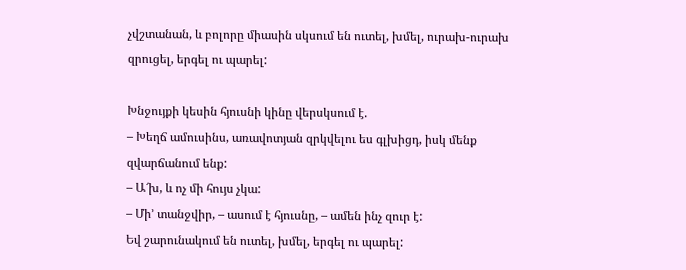չվշտանան, և բոլորը միասին սկսում են ուտել, խմել, ուրախ-ուրախ զրուցել, երգել ու պարել:

Խնջույքի կեսին հյուսնի կինը վերսկսում է.
– Խեղճ ամուսինս, առավոտյան զրկվելու ես գլխիցդ, իսկ մենք զվարճանում ենք:
– Ա՜խ, և ոչ մի հույս չկա:
– Մի’ տանջվիր, – ասում է հյուսնը, – ամեն ինչ զուր է:
Եվ շարունակում են ուտել, խմել, երգել ու պարել: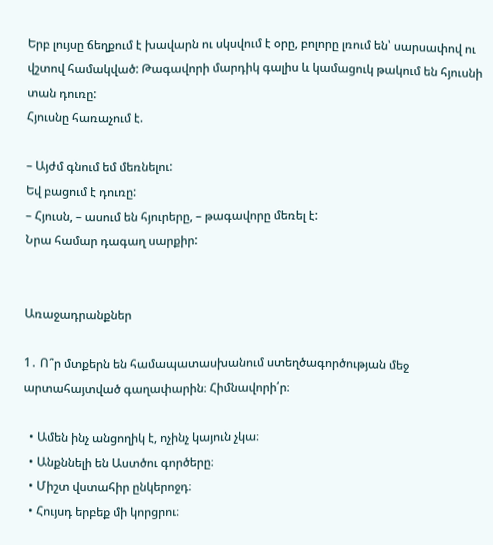Երբ լույսը ճեղքում է խավարն ու սկսվում է օրը, բոլորը լռում են՝ սարսափով ու վշտով համակված: Թագավորի մարդիկ գալիս և կամացուկ թակում են հյուսնի տան դուռը:
Հյուսնը հառաչում է.

– Այժմ գնում եմ մեռնելու:
Եվ բացում է դուռը:
– Հյուսն, – ասում են հյուրերը, – թագավորը մեռել է:
Նրա համար դագաղ սարքիր:


Առաջադրանքներ

1․ Ո՞ր մտքերն են համապատասխանում ստեղծագործության մեջ արտահայտված գաղափարին։ Հիմնավորի՛ր։

  • Ամեն ինչ անցողիկ է, ոչինչ կայուն չկա։
  • Անքննելի են Աստծու գործերը։
  • Միշտ վստահիր ընկերոջդ։
  • Հույսդ երբեք մի կորցրու։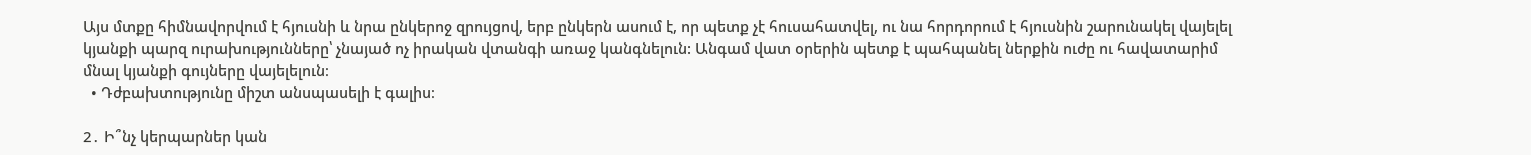Այս մտքը հիմնավորվում է հյուսնի և նրա ընկերոջ զրույցով, երբ ընկերն ասում է, որ պետք չէ հուսահատվել, ու նա հորդորում է հյուսնին շարունակել վայելել կյանքի պարզ ուրախությունները՝ չնայած ոչ իրական վտանգի առաջ կանգնելուն: Անգամ վատ օրերին պետք է պահպանել ներքին ուժը ու հավատարիմ մնալ կյանքի գույները վայելելուն։
  • Դժբախտությունը միշտ անսպասելի է գալիս։

2․ Ի՞նչ կերպարներ կան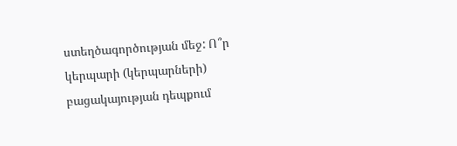ստեղծագործության մեջ: Ո՞ր կերպարի (կերպարների) բացակայության դեպքում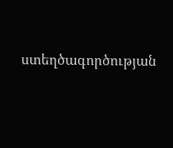ստեղծագործության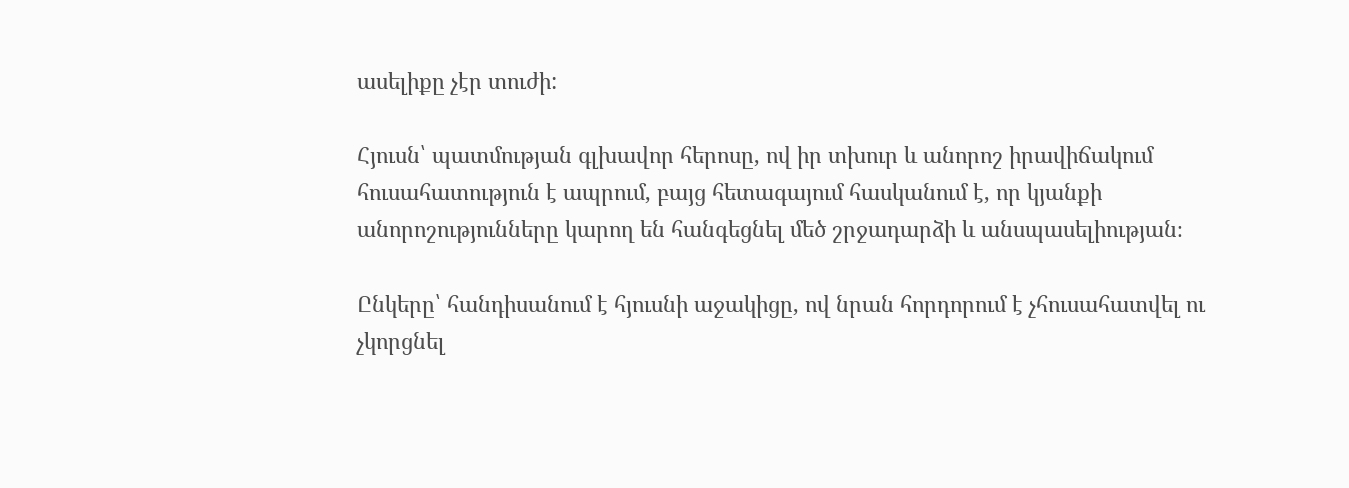ասելիքը չէր տուժի:

Հյուսն՝ պատմության գլխավոր հերոսը, ով իր տխուր և անորոշ իրավիճակում հուսահատություն է ապրում, բայց հետագայում հասկանում է, որ կյանքի անորոշությունները կարող են հանգեցնել մեծ շրջադարձի և անսպասելիության։

Ընկերը՝ հանդիսանում է հյուսնի աջակիցը, ով նրան հորդորում է չհուսահատվել ու չկորցնել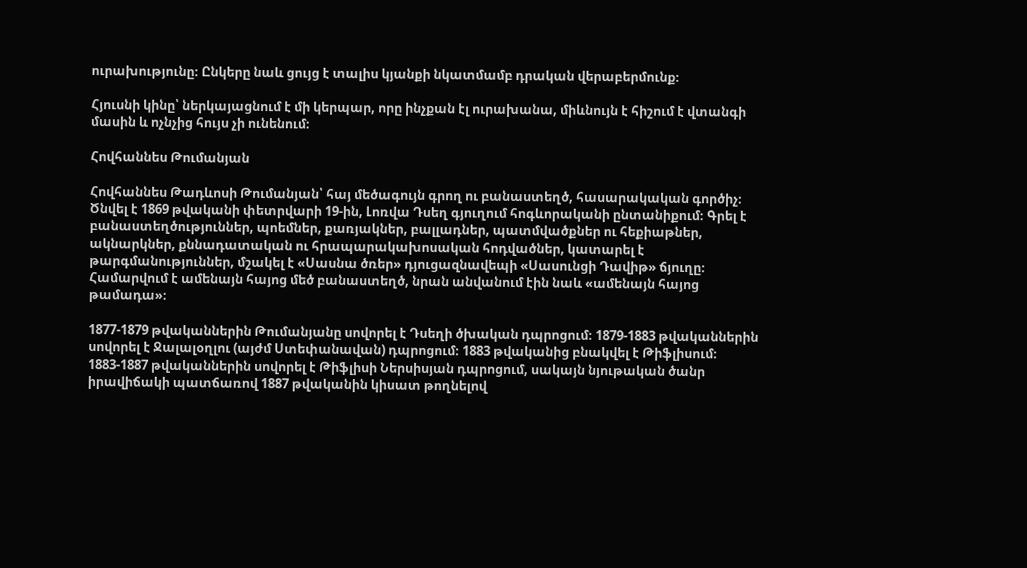ուրախությունը։ Ընկերը նաև ցույց է տալիս կյանքի նկատմամբ դրական վերաբերմունք։

Հյուսնի կինը՝ ներկայացնում է մի կերպար, որը ինչքան էլ ուրախանա, միևնույն է հիշում է վտանգի մասին և ոչնչից հույս չի ունենում։

Հովհաննես Թումանյան

Հովհաննես Թադևոսի Թումանյան՝ հայ մեծագույն գրող ու բանաստեղծ, հասարակական գործիչ։ Ծնվել է 1869 թվականի փետրվարի 19-ին, Լոռվա Դսեղ գյուղում հոգևորականի ընտանիքում։ Գրել է բանաստեղծություններ, պոեմներ, քառյակներ, բալլադներ, պատմվածքներ ու հեքիաթներ, ակնարկներ, քննադատական ու հրապարակախոսական հոդվածներ, կատարել է թարգմանություններ, մշակել է «Սասնա ծռեր» դյուցազնավեպի «Սասունցի Դավիթ» ճյուղը։ Համարվում է ամենայն հայոց մեծ բանաստեղծ, նրան անվանում էին նաև «ամենայն հայոց թամադա»։

1877-1879 թվականներին Թումանյանը սովորել է Դսեղի ծխական դպրոցում։ 1879-1883 թվականներին սովորել է Ջալալօղլու (այժմ Ստեփանավան) դպրոցում։ 1883 թվականից բնակվել է Թիֆլիսում։ 1883-1887 թվականներին սովորել է Թիֆլիսի Ներսիսյան դպրոցում, սակայն նյութական ծանր իրավիճակի պատճառով 1887 թվականին կիսատ թողնելով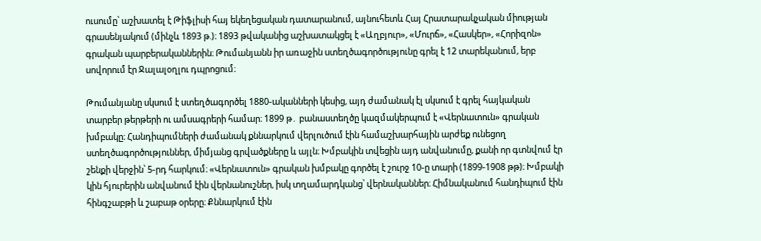ուսումը՝ աշխատել է Թիֆլիսի հայ եկեղեցական դատարանում, այնուհետև Հայ Հրատարակչական միության գրասենյակում (մինչև 1893 թ.)։ 1893 թվականից աշխատակցել է «Աղբյուր», «Մուրճ», «Հասկեր», «Հորիզոն» գրական պարբերականներին։ Թումանյանն իր առաջին ստեղծագործությունը գրել է 12 տարեկանում, երբ սովորում էր Ջալալօղլու դպրոցում։

Թումանյանը սկսում է ստեղծագործել 1880-ականների կեսից, այդ ժամանակ էլ սկսում է գրել հայկական տարբեր թերթերի ու ամսագրերի համար։ 1899 թ․ բանաստեղծը կազմակերպում է «Վերնատուն» գրական խմբակը։ Հանդիպումների ժամանակ քննարկում վերլուծում էին համաշխարհային արժեք ունեցող ստեղծագործություններ, միմյանց գրվածքները և այլն։ Խմբակին տվեցին այդ անվանումը, քանի որ գտնվում էր շենքի վերջին՝ 5-րդ հարկում։ «Վերնատուն» գրական խմբակը գործել է շուրջ 10-ը տարի (1899-1908 թթ)։ Խմբակի կին հյուրերին անվանում էին վերնանուշներ, իսկ տղամարդկանց՝ վերնականներ։ Հիմնականում հանդիպում էին հինգշաբթի և շաբաթ օրերը։ Քննարկում էին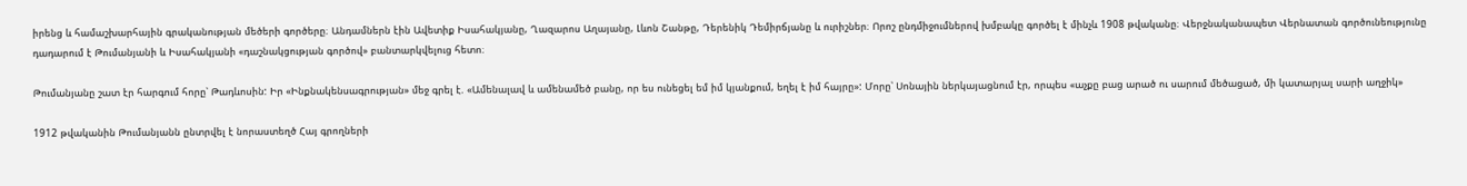իրենց և համաշխարհային գրականության մեծերի գործերը։ Անդամներն էին Ավետիք Իսահակյանը, Ղազարոս Աղայանը, Լևոն Շանթը, Դերենիկ Դեմիրճյանը և ուրիշներ։ Որոշ ընդմիջումներով խմբակը գործել է մինչև 1908 թվականը։ Վերջնականապետ Վերնատան գործունեությունը դադարում է Թումանյանի և Իսահակյանի «դաշնակցության գործով» բանտարկվելուց հետո։

Թումանյանը շատ էր հարգում հորը՝ Թադևոսին: Իր «Ինքնակենսագրության» մեջ գրել է. «Ամենալավ և ամենամեծ բանը, որ ես ունեցել եմ իմ կյանքում, եղել է իմ հայրը»: Մորը՝ Սոնային ներկայացնում էր, որպես «աչքը բաց արած ու սարում մեծացած, մի կատարյալ սարի աղջիկ»

1912 թվականին Թումանյանն ընտրվել է նորաստեղծ Հայ գրողների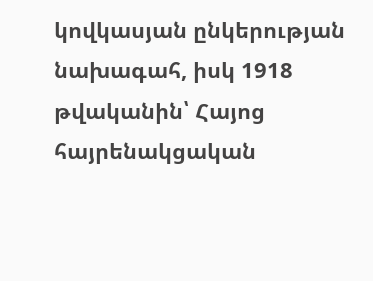կովկասյան ընկերության նախագահ, իսկ 1918 թվականին՝ Հայոց հայրենակցական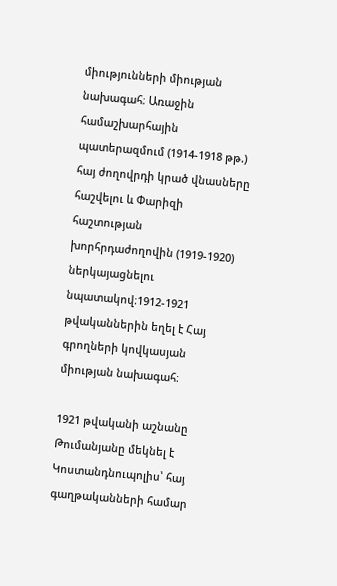միությունների միության նախագահ։ Առաջին համաշխարհային պատերազմում (1914-1918 թթ.) հայ ժողովրդի կրած վնասները հաշվելու և Փարիզի հաշտության խորհրդաժողովին (1919-1920) ներկայացնելու նպատակով։1912-1921 թվականներին եղել է Հայ գրողների կովկասյան միության նախագահ։

1921 թվականի աշնանը Թումանյանը մեկնել է Կոստանդնուպոլիս՝ հայ գաղթականների համար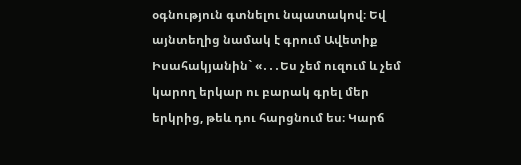օգնություն գտնելու նպատակով։ Եվ այնտեղից նամակ է գրում Ավետիք Իսահակյանին` «․․․Ես չեմ ուզում և չեմ կարող երկար ու բարակ գրել մեր երկրից, թեև դու հարցնում ես։ Կարճ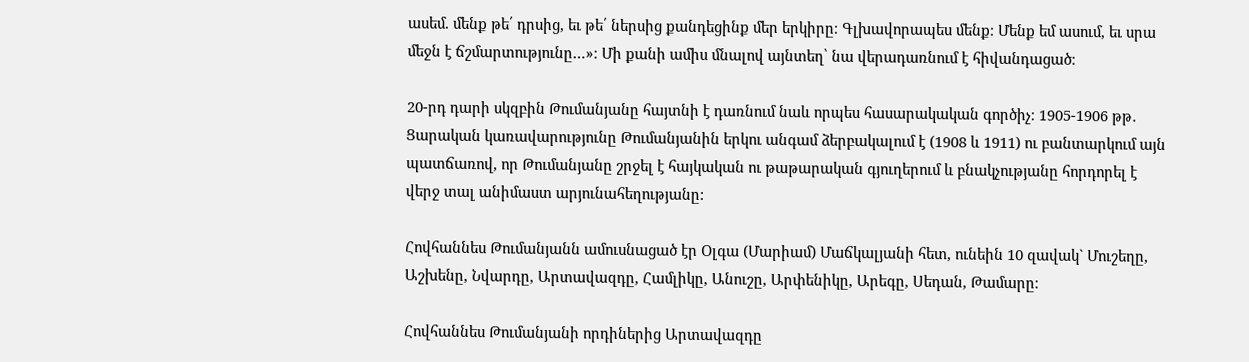ասեմ. մենք թե՛ դրսից, եւ թե՛ ներսից քանդեցինք մեր երկիրը։ Գլխավորապես մենք։ Մենք եմ ասում, եւ սրա մեջն է ճշմարտությունը…»։ Մի քանի ամիս մնալով այնտեղ՝ նա վերադառնում է հիվանդացած։

20-րդ դարի սկզբին Թումանյանը հայտնի է դառնում նաև որպես հասարակական գործիչ։ 1905-1906 թթ․ Ցարական կառավարությունը Թումանյանին երկու անգամ ձերբակալում է (1908 և 1911) ու բանտարկում այն պատճառով, որ Թումանյանը շրջել է հայկական ու թաթարական գյուղերում և բնակչությանը հորդորել է վերջ տալ անիմաստ արյունահեղությանը:

Հովհաննես Թումանյանն ամուսնացած էր Օլգա (Մարիամ) Մաճկալյանի հետ, ունեին 10 զավակ` Մուշեղը, Աշխենը, Նվարդը, Արտավազդը, Համլիկը, Անուշը, Արփենիկը, Արեգը, Սեդան, Թամարը։

Հովհաննես Թումանյանի որդիներից Արտավազդը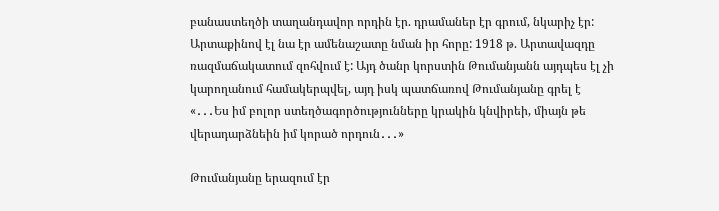բանաստեղծի տաղանդավոր որդին էր. դրամաներ էր գրում, նկարիչ էր: Արտաքինով էլ նա էր ամենաշատը նման իր հորը: 1918 թ. Արտավազդը ռազմաճակատում զոհվում է: Այդ ծանր կորստին Թումանյանն այդպես էլ չի կարողանում համակերպվել, այդ իսկ պատճառով Թումանյանը գրել է «․․․Ես իմ բոլոր ստեղծագործությունները կրակին կնվիրեի, միայն թե վերադարձնեին իմ կորած որդուն․․․»

Թումանյանը երազում էր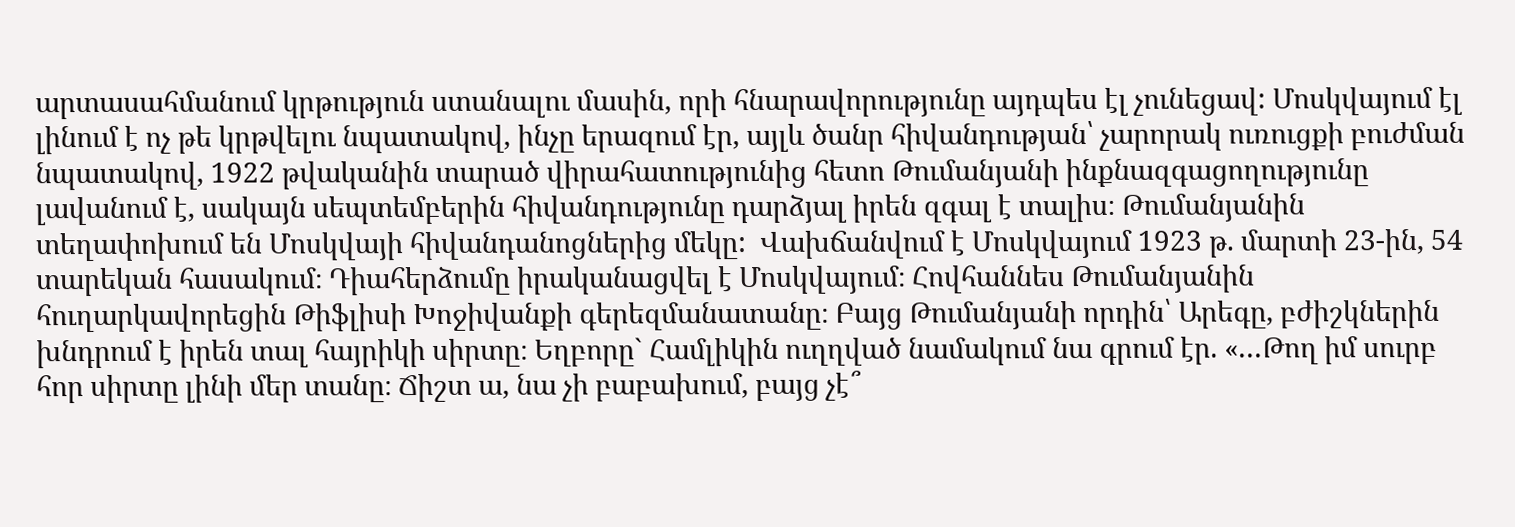արտասահմանում կրթություն ստանալու մասին, որի հնարավորությունը այդպես էլ չունեցավ: Մոսկվայում էլ լինում է ոչ թե կրթվելու նպատակով, ինչը երազում էր, այլև ծանր հիվանդության՝ չարորակ ուռուցքի բուժման նպատակով, 1922 թվականին տարած վիրահատությունից հետո Թումանյանի ինքնազգացողությունը լավանում է, սակայն սեպտեմբերին հիվանդությունը դարձյալ իրեն զգալ է տալիս։ Թումանյանին տեղափոխում են Մոսկվայի հիվանդանոցներից մեկը:  Վախճանվում է Մոսկվայում 1923 թ. մարտի 23-ին, 54 տարեկան հասակում։ Դիահերձումը իրականացվել է Մոսկվայում։ Հովհաննես Թումանյանին հուղարկավորեցին Թիֆլիսի Խոջիվանքի գերեզմանատանը։ Բայց Թումանյանի որդին՝ Արեգը, բժիշկներին խնդրում է իրեն տալ հայրիկի սիրտը։ Եղբորը` Համլիկին ուղղված նամակում նա գրում էր. «․․․Թող իմ սուրբ հոր սիրտը լինի մեր տանը։ Ճիշտ ա, նա չի բաբախում, բայց չէ՞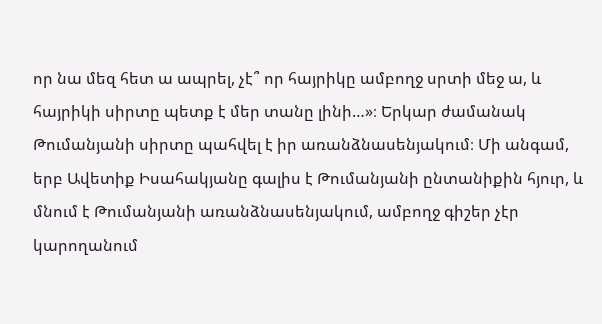որ նա մեզ հետ ա ապրել, չէ՞ որ հայրիկը ամբողջ սրտի մեջ ա, և հայրիկի սիրտը պետք է մեր տանը լինի…»։ Երկար ժամանակ Թումանյանի սիրտը պահվել է իր առանձնասենյակում։ Մի անգամ, երբ Ավետիք Իսահակյանը գալիս է Թումանյանի ընտանիքին հյուր, և մնում է Թումանյանի առանձնասենյակում, ամբողջ գիշեր չէր կարողանում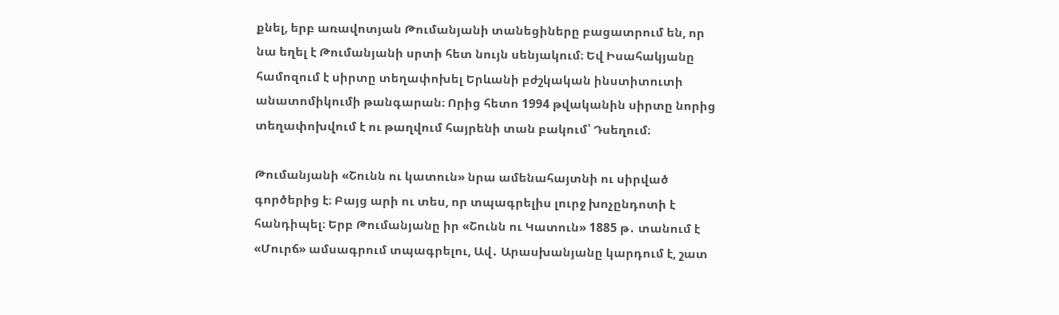քնել, երբ առավոտյան Թումանյանի տանեցիները բացատրում են, որ նա եղել է Թումանյանի սրտի հետ նույն սենյակում։ Եվ Իսահակյանը համոզում է սիրտը տեղափոխել Երևանի բժշկական ինստիտուտի անատոմիկումի թանգարան։ Որից հետո 1994 թվականին սիրտը նորից տեղափոխվում է ու թաղվում հայրենի տան բակում՝ Դսեղում։

Թումանյանի «Շունն ու կատուն» նրա ամենահայտնի ու սիրված գործերից է։ Բայց արի ու տես, որ տպագրելիս լուրջ խոչընդոտի է հանդիպել։ Երբ Թումանյանը իր «Շունն ու Կատուն» 1885 թ․ տանում է «Մուրճ» ամսագրում տպագրելու, Ավ․ Արասխանյանը կարդում է, շատ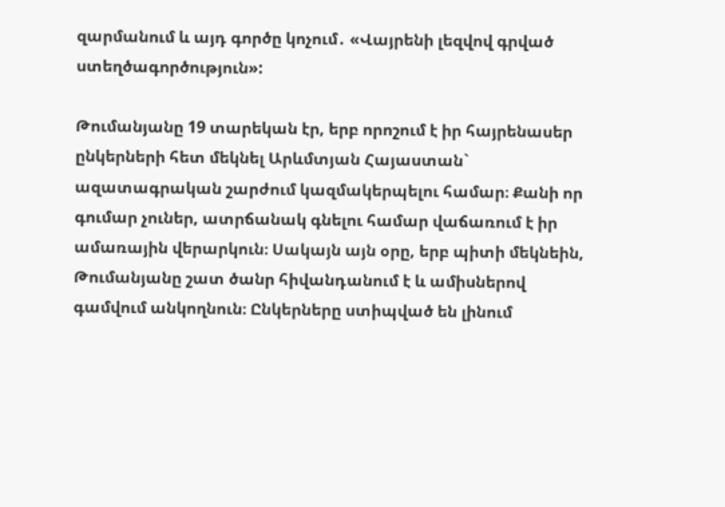զարմանում և այդ գործը կոչում․ «Վայրենի լեզվով գրված ստեղծագործություն»:

Թումանյանը 19 տարեկան էր, երբ որոշում է իր հայրենասեր ընկերների հետ մեկնել Արևմտյան Հայաստան`  ազատագրական շարժում կազմակերպելու համար։ Քանի որ գումար չուներ, ատրճանակ գնելու համար վաճառում է իր ամառային վերարկուն։ Սակայն այն օրը, երբ պիտի մեկնեին, Թումանյանը շատ ծանր հիվանդանում է և ամիսներով  գամվում անկողնուն։ Ընկերները ստիպված են լինում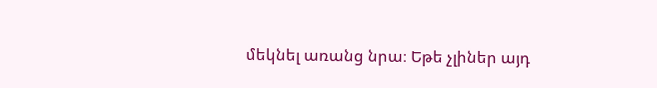մեկնել առանց նրա։ Եթե չլիներ այդ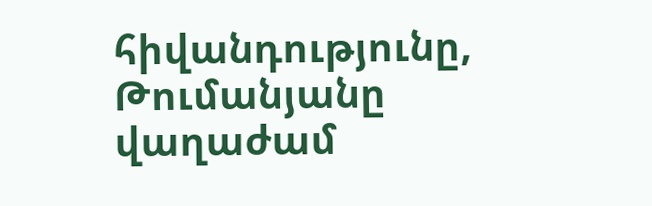հիվանդությունը, Թումանյանը վաղաժամ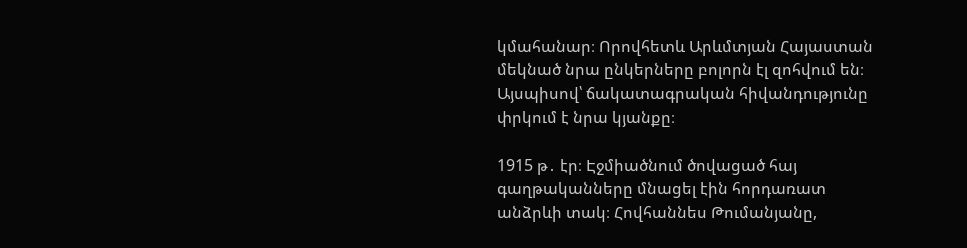կմահանար։ Որովհետև Արևմտյան Հայաստան մեկնած նրա ընկերները բոլորն էլ զոհվում են։  Այսպիսով՝ ճակատագրական հիվանդությունը փրկում է նրա կյանքը։

1915 թ․ էր։ Էջմիածնում ծովացած հայ գաղթականները մնացել էին հորդառատ անձրևի տակ։ Հովհաննես Թումանյանը,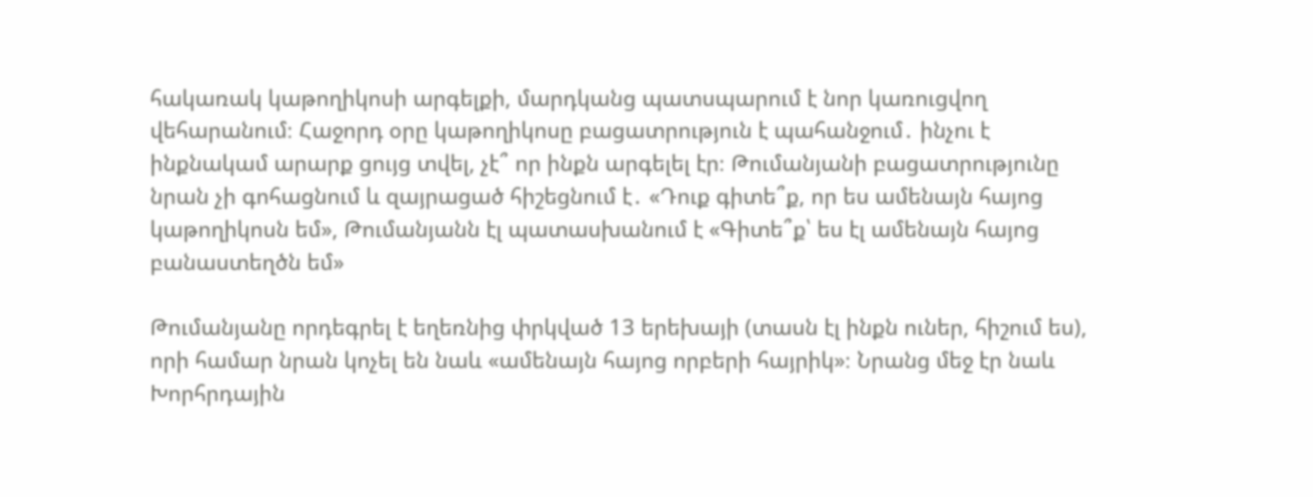հակառակ կաթողիկոսի արգելքի, մարդկանց պատսպարում է նոր կառուցվող վեհարանում։ Հաջորդ օրը կաթողիկոսը բացատրություն է պահանջում․ ինչու է ինքնակամ արարք ցույց տվել, չէ՞ որ ինքն արգելել էր։ Թումանյանի բացատրությունը նրան չի գոհացնում և զայրացած հիշեցնում է․ «Դուք գիտե՞ք, որ ես ամենայն հայոց կաթողիկոսն եմ», Թումանյանն էլ պատասխանում է «Գիտե՞ք՝ ես էլ ամենայն հայոց բանաստեղծն եմ»

Թումանյանը որդեգրել է եղեռնից փրկված 13 երեխայի (տասն էլ ինքն ուներ, հիշում ես),  որի համար նրան կոչել են նաև «ամենայն հայոց որբերի հայրիկ»։ Նրանց մեջ էր նաև Խորհրդային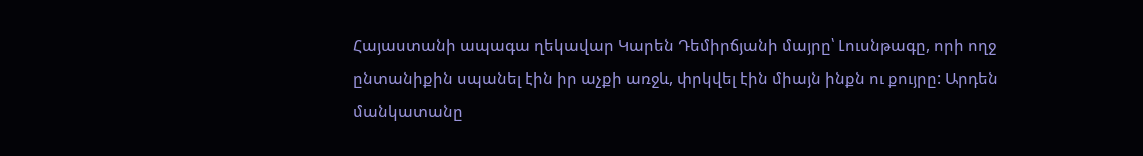Հայաստանի ապագա ղեկավար Կարեն Դեմիրճյանի մայրը՝ Լուսնթագը, որի ողջ ընտանիքին սպանել էին իր աչքի առջև, փրկվել էին միայն ինքն ու քույրը: Արդեն մանկատանը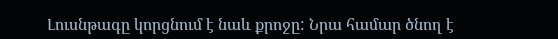Լուսնթագը կորցնում է նաև քրոջը: Նրա համար ծնող է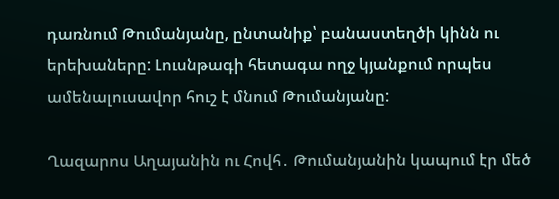դառնում Թումանյանը, ընտանիք՝ բանաստեղծի կինն ու երեխաները: Լուսնթագի հետագա ողջ կյանքում որպես ամենալուսավոր հուշ է մնում Թումանյանը:

Ղազարոս Աղայանին ու Հովհ․ Թումանյանին կապում էր մեծ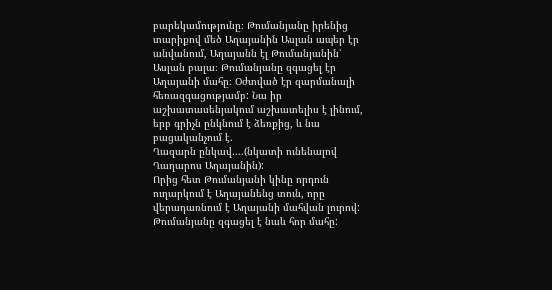բարեկամությունը։ Թումանյանը իրենից տարիքով մեծ Աղայանին Ասլան ապեր էր անվանում, Աղայանն էլ Թումանյանին՝ Ասլան բալա։ Թումանյանը զգացել էր Աղայանի մահը։ Օժտված էր զարմանալի հեռազգացությամբ: Նա իր աշխատասենյակում աշխատելիս է լինում, երբ գրիչն ընկնում է ձեռքից, և նա բացականչում է.
Ղազարն ընկավ….(նկատի ունենալով Ղաղարոս Աղայանին):
Որից հետ Թումանյանի կինը որդուն ուղարկում է Աղայանենց տուն, որը վերադառնում է Աղայանի մահվան լուրով:
Թումանյանը զգացել է նաև հոր մահը: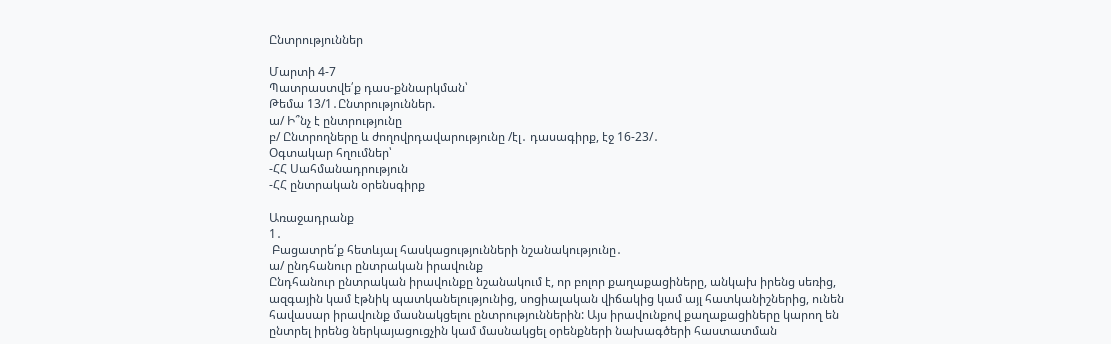Ընտրություններ

Մարտի 4-7
Պատրաստվե՛ք դաս-քննարկման՝
Թեմա 13/1․Ընտրություններ.
ա/ Ի՞նչ է ընտրությունը
բ/ Ընտրողները և ժողովրդավարությունը /էլ․ դասագիրք, էջ 16-23/․
Օգտակար հղումներ՝
-ՀՀ Սահմանադրություն
-ՀՀ ընտրական օրենսգիրք

Առաջադրանք
1․
 Բացատրե՛ք հետևյալ հասկացությունների նշանակությունը․
ա/ ընդհանուր ընտրական իրավունք
Ընդհանուր ընտրական իրավունքը նշանակում է, որ բոլոր քաղաքացիները, անկախ իրենց սեռից, ազգային կամ էթնիկ պատկանելությունից, սոցիալական վիճակից կամ այլ հատկանիշներից, ունեն հավասար իրավունք մասնակցելու ընտրություններին: Այս իրավունքով քաղաքացիները կարող են ընտրել իրենց ներկայացուցչին կամ մասնակցել օրենքների նախագծերի հաստատման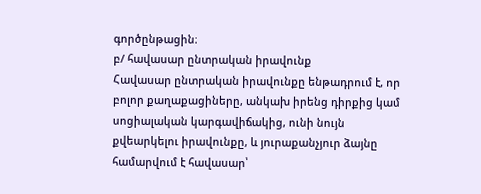գործընթացին։
բ/ հավասար ընտրական իրավունք
Հավասար ընտրական իրավունքը ենթադրում է, որ բոլոր քաղաքացիները, անկախ իրենց դիրքից կամ սոցիալական կարգավիճակից, ունի նույն քվեարկելու իրավունքը, և յուրաքանչյուր ձայնը համարվում է հավասար՝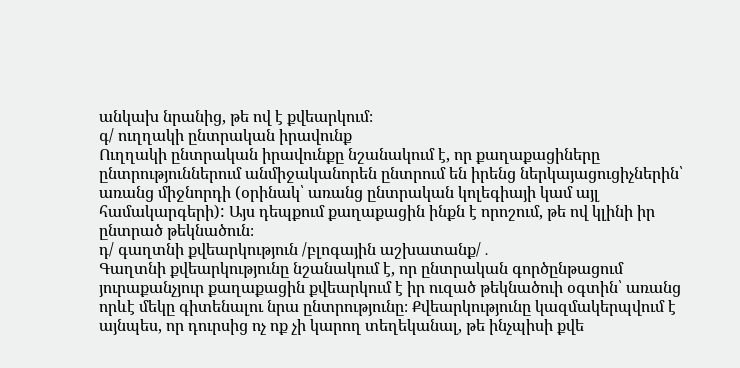անկախ նրանից, թե ով է քվեարկում։
գ/ ուղղակի ընտրական իրավունք
Ուղղակի ընտրական իրավունքը նշանակում է, որ քաղաքացիները ընտրություններում անմիջականորեն ընտրում են իրենց ներկայացուցիչներին՝ առանց միջնորդի (օրինակ՝ առանց ընտրական կոլեգիայի կամ այլ համակարգերի): Այս դեպքում քաղաքացին ինքն է որոշում, թե ով կլինի իր ընտրած թեկնածուն։
դ/ գաղտնի քվեարկություն /բլոգային աշխատանք/․
Գաղտնի քվեարկությունը նշանակում է, որ ընտրական գործընթացում յուրաքանչյուր քաղաքացին քվեարկում է իր ուզած թեկնածուի օգտին՝ առանց որևէ մեկը գիտենալու նրա ընտրությունը։ Քվեարկությունը կազմակերպվում է այնպես, որ դուրսից ոչ ոք չի կարող տեղեկանալ, թե ինչպիսի քվե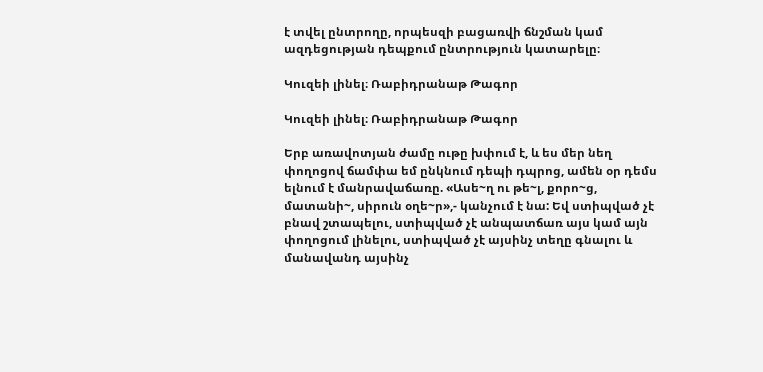է տվել ընտրողը, որպեսզի բացառվի ճնշման կամ ազդեցության դեպքում ընտրություն կատարելը։

Կուզեի լինել։ Ռաբիդրանաթ Թագոր

Կուզեի լինել։ Ռաբիդրանաթ Թագոր

Երբ առավոտյան ժամը ութը խփում է, և ես մեր նեղ փողոցով ճամփա եմ ընկնում դեպի դպրոց, ամեն օր դեմս ելնում է մանրավաճառը. «Ասե~ղ ու թե~լ, քորո~ց, մատանի~, սիրուն օղե~ր»,- կանչում է նա: Եվ ստիպված չէ բնավ շտապելու, ստիպված չէ անպատճառ այս կամ այն փողոցում լինելու, ստիպված չէ այսինչ տեղը գնալու և մանավանդ այսինչ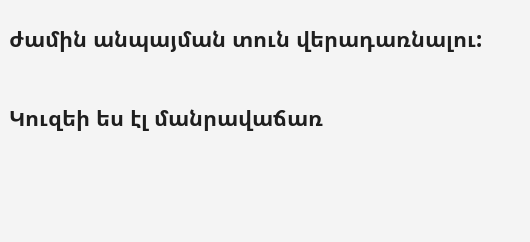ժամին անպայման տուն վերադառնալու:

Կուզեի ես էլ մանրավաճառ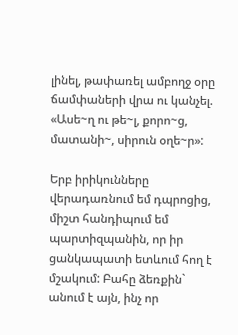լինել, թափառել ամբողջ օրը ճամփաների վրա ու կանչել. «Ասե~ղ ու թե~լ, քորո~ց, մատանի~, սիրուն օղե~ր»:

Երբ իրիկունները վերադառնում եմ դպրոցից, միշտ հանդիպում եմ պարտիզպանին, որ իր ցանկապատի ետևում հող է մշակում: Բահը ձեռքին` անում է այն, ինչ որ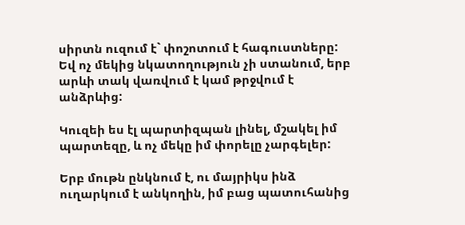սիրտն ուզում է` փոշոտում է հագուստները: Եվ ոչ մեկից նկատողություն չի ստանում, երբ արևի տակ վառվում է կամ թրջվում է անձրևից:

Կուզեի ես էլ պարտիզպան լինել, մշակել իմ պարտեզը, և ոչ մեկը իմ փորելը չարգելեր:

Երբ մութն ընկնում է, ու մայրիկս ինձ ուղարկում է անկողին, իմ բաց պատուհանից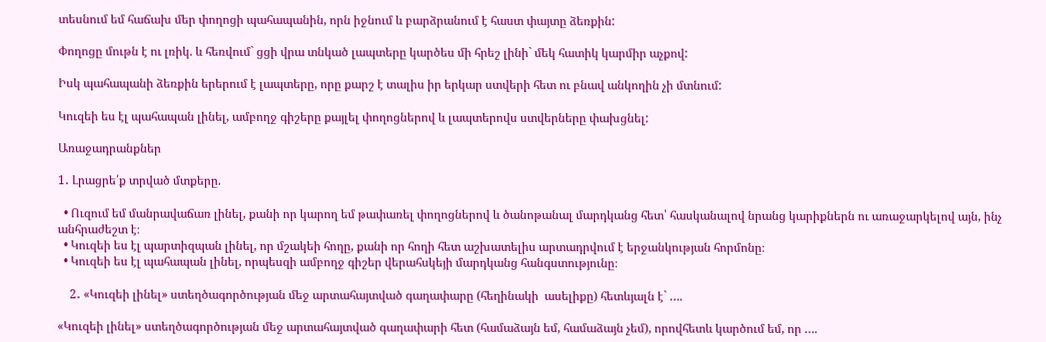տեսնում եմ հաճախ մեր փողոցի պահապանին, որն իջնում և բարձրանում է հաստ փայտը ձեռքին:

Փողոցը մութն է ու լռիկ. և հեռվում` ցցի վրա տնկած լապտերը կարծես մի հրեշ լինի` մեկ հատիկ կարմիր աչքով:

Իսկ պահապանի ձեռքին երերում է լապտերը, որը քարշ է տալիս իր երկար ստվերի հետ ու բնավ անկողին չի մտնում:

Կուզեի ես էլ պահապան լինել, ամբողջ գիշերը քայլել փողոցներով և լապտերովս ստվերները փախցնել:

Առաջադրանքներ

1․ Լրացրե՛ք տրված մտքերը.

  • Ուզում եմ մանրավաճառ լինել, քանի որ կարող եմ թափառել փողոցներով և ծանոթանալ մարդկանց հետ՝ հասկանալով նրանց կարիքներն ու առաջարկելով այն, ինչ անհրաժեշտ է։
  • Կուզեի ես էլ պարտիզպան լինել, որ մշակեի հողը, քանի որ հողի հետ աշխատելիս արտադրվում է երջանկության հորմոնը։
  • Կուզեի ես էլ պահապան լինել, որպեսզի ամբողջ գիշեր վերահսկեյի մարդկանց հանգստությունը։

    2․ «Կուզեի լինել» ստեղծագործության մեջ արտահայտված գաղափարը (հեղինակի  ասելիքը) հետևյալն է` ….

«Կուզեի լինել» ստեղծագործության մեջ արտահայտված գաղափարի հետ (համաձայն եմ, համաձայն չեմ), որովհետև կարծում եմ, որ ….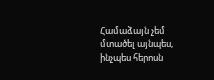Համաձայն չեմ մտածել այնպես, ինչպես հերոսն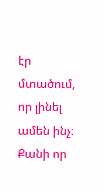էր մտածում, որ լինել ամեն ինչ։ Քանի որ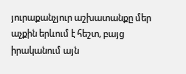յուրաքանչյուր աշխատանքը մեր աչքին երևում է հեշտ, բայց իրականում այն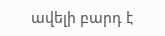ավելի բարդ է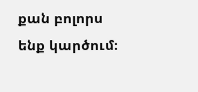քան բոլորս ենք կարծում։